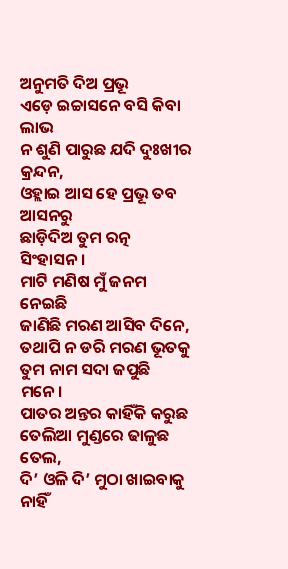ଅନୁମତି ଦିଅ ପ୍ରଭୂ
ଏଡ଼େ ଇଚ୍ଚାସନେ ବସି କିବା ଲାଭ
ନ ଶୁଣି ପାରୁଛ ଯଦି ଦୁଃଖୀର କ୍ରନ୍ଦନ,
ଓହ୍ଲାଇ ଆସ ହେ ପ୍ରଭୂ ତବ ଆସନରୁ
ଛାଡ଼ିଦିଅ ତୁମ ରତ୍ନ ସିଂହାସନ।
ମାଟି ମଣିଷ ମୁଁ ଜନମ ନେଇଛି
ଜାଣିଛି ମରଣ ଆସିବ ଦିନେ,
ତଥାପି ନ ଡରି ମରଣ ଭୂତକୁ
ତୁମ ନାମ ସଦା ଜପୁଛି ମନେ।
ପାତର ଅନ୍ତର କାହିଁକି କରୁଛ
ତେଲିଆ ମୁଣ୍ଡରେ ଢାଳୁଛ ତେଲ,
ଦି’ ଓଳି ଦି’ ମୁଠା ଖାଇବାକୁ ନାହିଁ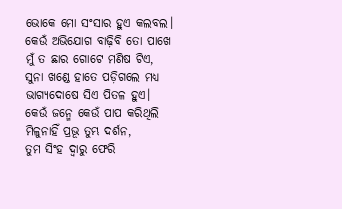ଭୋକେ ମୋ ସଂସାର ହୁଏ କଲବଲ।
କେଉଁ ଅଭିଯୋଗ ବାଢ଼ିବି ତୋ ପାଖେ
ମୁଁ ତ ଛାର ଗୋଟେ ମଣିଷ ଟିଏ,
ସୁନା ଖଣ୍ଡେ ହାତେ ପଡ଼ିଗଲେ ମଧ୍ୟ
ଭାଗ୍ୟଦୋଷେ ସିଏ ପିତଳ ହୁଏ।
କେଉଁ ଜନ୍ମେ କେଉଁ ପାପ କରିଥିଲି
ମିଳୁନାହିଁ ପ୍ରଭୂ ତୁମ୍ଭ ଦର୍ଶନ,
ତୁମ ସିଂହ ଦ୍ୱାରୁ ଫେରି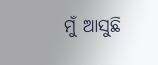ମୁଁ ଆସୁଛି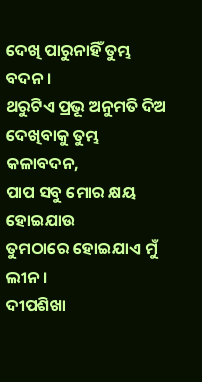ଦେଖି ପାରୁନାହିଁ ତୁମ୍ଭ ବଦନ।
ଥରୁଟିଏ ପ୍ରଭୂ ଅନୁମତି ଦିଅ
ଦେଖିବାକୁ ତୁମ୍ଭ କଳାବଦନ,
ପାପ ସବୁ ମୋର କ୍ଷୟ ହୋଇଯାଉ
ତୁମଠାରେ ହୋଇଯାଏ ମୁଁ ଲୀନ।
ଦୀପଶିଖା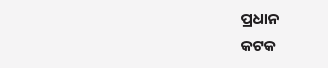ପ୍ରଧାନ
କଟକ